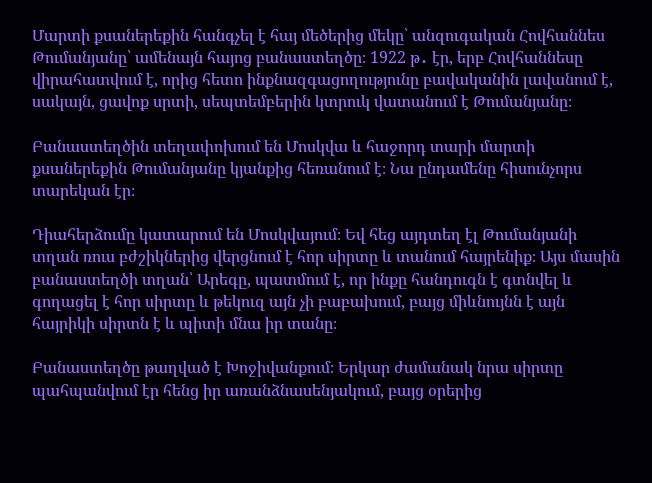Մարտի քսաներեքին հանգչել է հայ մեծերից մեկը՝ անզուգական Հովհաննես Թումանյանը՝ ամենայն հայոց բանաստեղծը։ 1922 թ․ էր, երբ Հովհաննեսը վիրահատվում է, որից հետո ինքնազգացողությունը բավականին լավանում է, սակայն, ցավոք սրտի, սեպտեմբերին կտրուկ վատանում է Թումանյանը։

Բանաստեղծին տեղափոխում են Մոսկվա և հաջորդ տարի մարտի քսաներեքին Թումանյանը կյանքից հեռանում է։ Նա ընդամենը հիսունչորս տարեկան էր։

Դիահերձումը կատարում են Մոսկվայում։ Եվ հեց այդտեղ էլ Թումանյանի տղան ռուս բժշիկներից վերցնում է հոր սիրտը և տանում հայրենիք։ Այս մասին բանաստեղծի տղան՝ Արեգը, պատմում է, որ ինքը հանդուգն է գտնվել և գողացել է հոր սիրտը և թեկուզ այն չի բաբախում, բայց միևնույնն է այն հայրիկի սիրտն է և պիտի մնա իր տանը։

Բանաստեղծը թաղված է Խոջիվանքում։ Երկար ժամանակ նրա սիրտը պահպանվում էր հենց իր առանձնասենյակում, բայց օրերից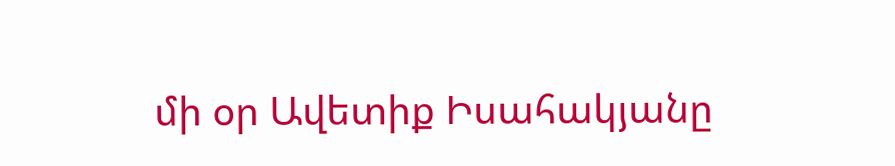մի օր Ավետիք Իսահակյանը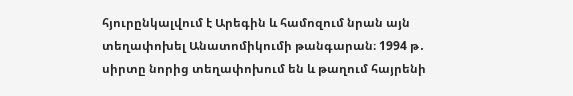հյուրընկալվում է Արեգին և համոզում նրան այն տեղափոխել Անատոմիկումի թանգարան։ 1994 թ․ սիրտը նորից տեղափոխում են և թաղում հայրենի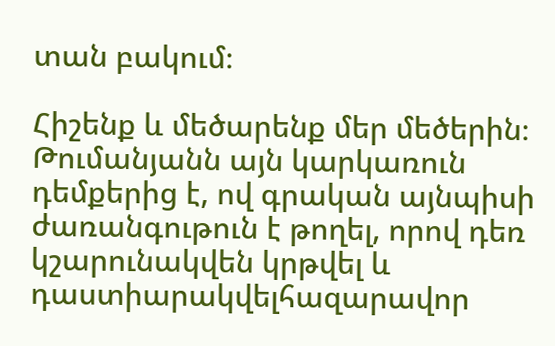տան բակում։

Հիշենք և մեծարենք մեր մեծերին։ Թումանյանն այն կարկառուն դեմքերից է, ով գրական այնպիսի ժառանգութուն է թողել, որով դեռ կշարունակվեն կրթվել և դաստիարակվելհազարավոր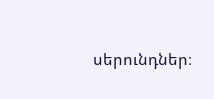սերունդներ։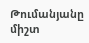Թումանյանը միշտ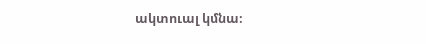ակտուալ կմնա։